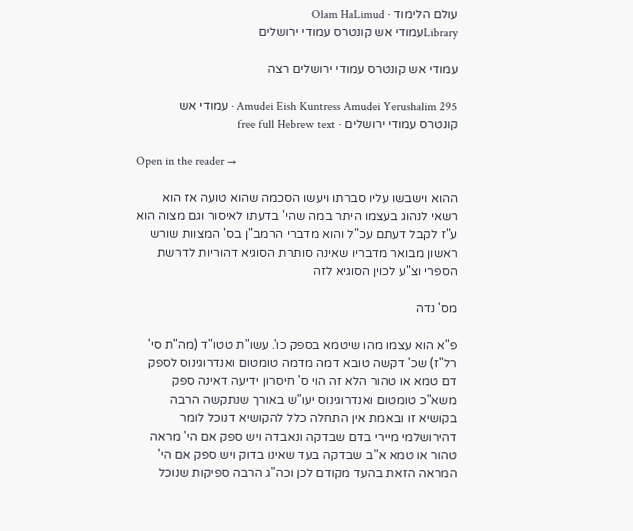עולם הלימוד · Olam HaLimud
Libraryעמודי אש קונטרס עמודי ירושלים

עמודי אש קונטרס עמודי ירושלים רצה

Amudei Eish Kuntress Amudei Yerushalim 295 · עמודי אש קונטרס עמודי ירושלים · free full Hebrew text

Open in the reader →

ההוא וישבשו עליו סברתו ויעשו הסכמה שהוא טועה אז הוא רשאי לנהוג בעצמו היתר במה שהי' בדעתו לאיסור וגם מצוה הוא ע"ז לקבל דעתם עכ"ל והוא מדברי הרמב"ן בס' המצוות שורש ראשון מבואר מדבריו שאינה סותרת הסוגיא דהוריות לדרשת הספרי וצ"ע לכוין הסוגיא לזה

מס' נדה

פ"א הוא עצמו מהו שיטמא בספק כו'. עשו"ת טטו"ד (מה"ת סי' רל"ז) שכ' דקשה טובא דמה מדמה טומטום ואנדרוגינוס לספק דם טמא או טהור הלא זה הוי ס' חיסרון ידיעה דאינה ספק משא"כ טומטום ואנדרוגינוס יעו"ש באורך שנתקשה הרבה בקושיא זו ובאמת אין התחלה כלל להקושיא דנוכל לומר דהירושלמי מיירי בדם שבדקה ונאבדה ויש ספק אם הי' מראה טהור או טמא א"ב שבדקה בעד שאינו בדוק ויש ספק אם הי' המראה הזאת בהעד מקודם לכן וכה"ג הרבה ספיקות שנוכל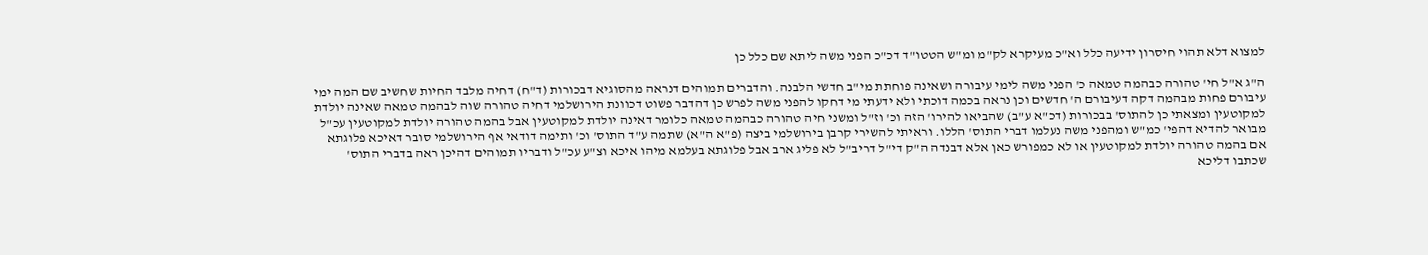למצוא דלא תהוי חיסרון ידיעה כלל וא"כ מעיקרא לק"מ ומ"ש הטטו"ד דכ"כ הפני משה ליתא שם כלל כן

ה"ג א"ל חי' טהורה כבהמה טמאה כ' הפני משה לימי עיבורה ושאינה פוחתת מי"ב חדשי הלבנה. והדברים תמוהים דנראה מהסוגיא דבכורות (ד"ח) דחיה מלבד החיות שחשיב שם המה ימי עיבורם פחות מבהמה דקה דעיבורם ה' חדשים וכן נראה בכמה דוכתי ולא ידעתי מי דחקו להפני משה לפרש כן דהדבר פשוט דכוונת הירושלמי דחיה טהורה שוה לבהמה טמאה שאינה יולדת למקוטעין ומצאתי כן להתוס' בבכורות (דכ"א ע"ב) שהביאו להירו' הזה וכ' וז"ל ומשני חיה טהורה כבהמה טמאה כלומר דאינה יולדת למקוטעין אבל בהמה טהורה יולדת למקוטעין עכ"ל מבואר להדיא דהפי' כמ"ש ומהפני משה נעלמו דברי התוס' הללו. וראיתי להשירי קרבן בירושלמי ביצה (פ"א ה"א) שתמה ע"ד התוס' וכ' ותימה דודאי אף הירושלמי סובר דאיכא פלוגתא אם בהמה טהורה יולדת למקוטעין או לא כמפורש כאן אלא דבנדה ה"ק די"ל דריב"ל לא פליג ארב אבל פלוגתא בעלמא מיהו איכא וצ"ע עכ"ל ודבריו תמוהים דהיכן ראה בדברי התוס' שכתבו דליכא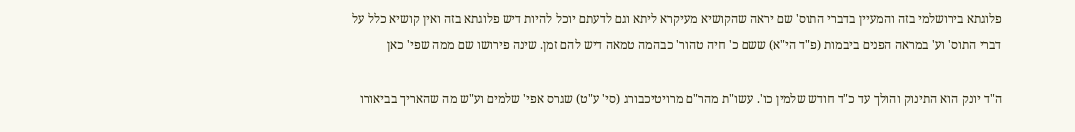פלוגתא בירושלמי בזה והמעיין בדברי התוס' שם יראה שהקושיא מעיקרא ליתא וגם לדעתם יוכל להיות דיש פלוגתא בזה ואין קושיא כלל על דברי התוס' וע' במראה הפנים ביבמות (פ"ד הי"א) ששם כ' חיה טהור' כבהמה טמאה דיש להם זמן. שינה פירושו שם ממה שפי' כאן

ה"ד יונק הוא התינוק והולך עד כ"ד חודש שלמין כו'. עשו"ת מהר"ם מרויטיכבורג (סי' ע"ט) שגרס אפי' שלמים וע"ש מה שהאריך בביאורו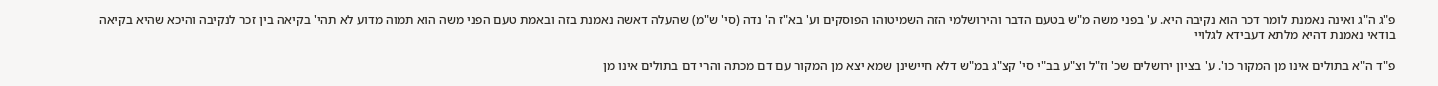פ"ג ה"ג ואינה נאמנת לומר דכר הוא נקיבה היא. ע' בפני משה מ"ש בטעם הדבר והירושלמי הזה השמיטוהו הפוסקים וע' בא"ז ה' נדה (סי' ש"מ) שהעלה דאשה נאמנת בזה ובאמת טעם הפני משה הוא תמוה מדוע לא תהי' בקיאה בין זכר לנקיבה והיכא שהיא בקיאה בודאי נאמנת דהיא מלתא דעבידא לגלויי

פ"ד ה"א בתולים אינו מן המקור כו'. ע' בציון ירושלים שכ' וז"ל וצ"ע בב"י סי' קצ"ג במ"ש דלא חיישינן שמא יצא מן המקור עם דם מכתה והרי דם בתולים אינו מן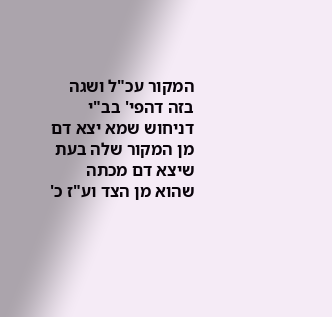המקור עכ"ל ושגה בזה דהפי' בב"י דניחוש שמא יצא דם מן המקור שלה בעת שיצא דם מכתה שהוא מן הצד וע"ז כ'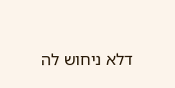דלא ניחוש לה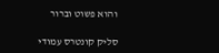והוא פשוט וברור

סליק קונטרס עמודי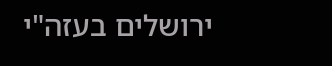ירושלים בעזה"י